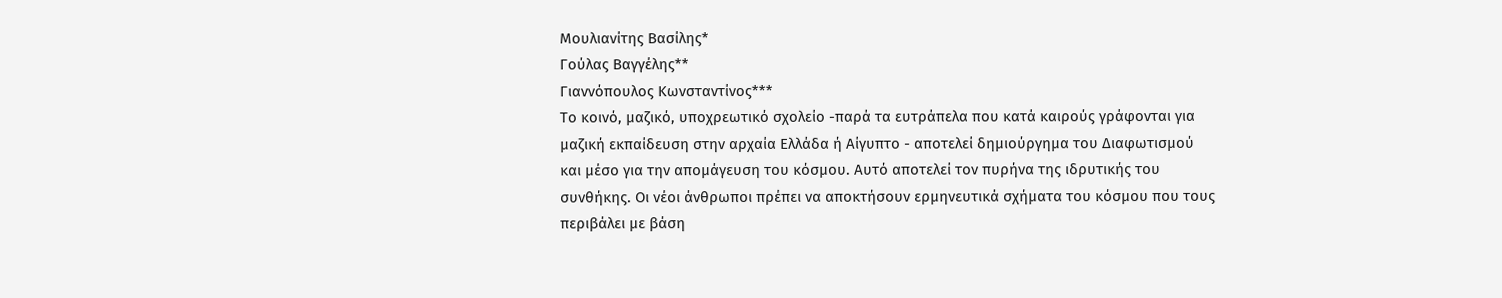Μουλιανίτης Βασίλης*
Γούλας Βαγγέλης**
Γιαννόπουλος Κωνσταντίνος***
Το κοινό, μαζικό, υποχρεωτικό σχολείο -παρά τα ευτράπελα που κατά καιρούς γράφονται για μαζική εκπαίδευση στην αρχαία Ελλάδα ή Αίγυπτο - αποτελεί δημιούργημα του Διαφωτισμού και μέσο για την απομάγευση του κόσμου. Αυτό αποτελεί τον πυρήνα της ιδρυτικής του συνθήκης. Οι νέοι άνθρωποι πρέπει να αποκτήσουν ερμηνευτικά σχήματα του κόσμου που τους περιβάλει με βάση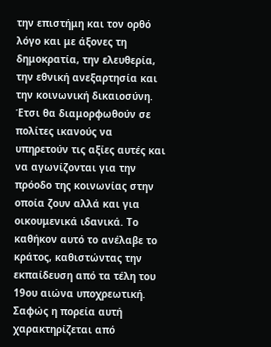την επιστήμη και τον ορθό λόγο και με άξονες τη δημοκρατία, την ελευθερία, την εθνική ανεξαρτησία και την κοινωνική δικαιοσύνη. Έτσι θα διαμορφωθούν σε πολίτες ικανούς να υπηρετούν τις αξίες αυτές και να αγωνίζονται για την πρόοδο της κοινωνίας στην οποία ζουν αλλά και για οικουμενικά ιδανικά. Το καθήκον αυτό το ανέλαβε το κράτος, καθιστώντας την εκπαίδευση από τα τέλη του 19ου αιώνα υποχρεωτική. Σαφώς η πορεία αυτή χαρακτηρίζεται από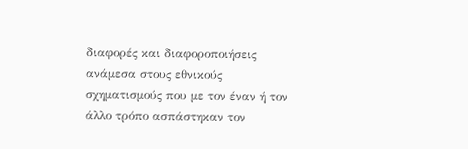διαφορές και διαφοροποιήσεις ανάμεσα στους εθνικούς σχηματισμούς που με τον έναν ή τον άλλο τρόπο ασπάστηκαν τον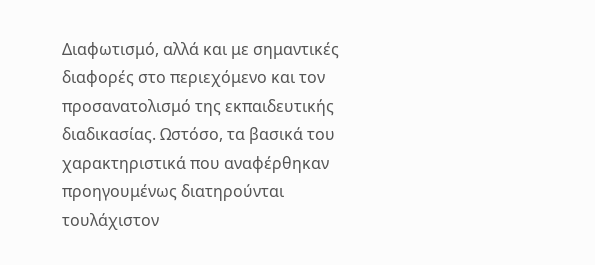Διαφωτισμό, αλλά και με σημαντικές διαφορές στο περιεχόμενο και τον προσανατολισμό της εκπαιδευτικής διαδικασίας. Ωστόσο, τα βασικά του χαρακτηριστικά που αναφέρθηκαν προηγουμένως διατηρούνται τουλάχιστον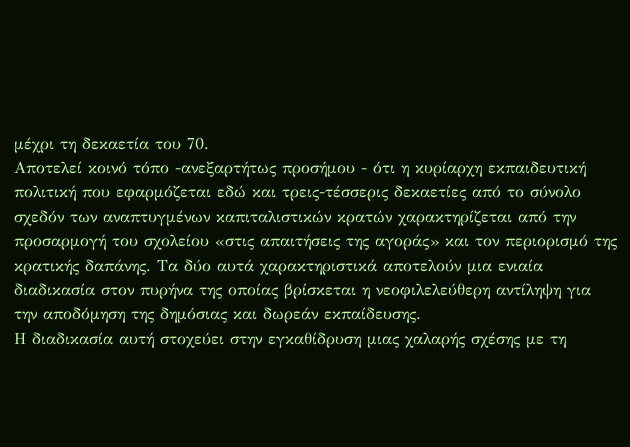μέχρι τη δεκαετία του 70.
Αποτελεί κοινό τόπο -ανεξαρτήτως προσήμου - ότι η κυρίαρχη εκπαιδευτική πολιτική που εφαρμόζεται εδώ και τρεις-τέσσερις δεκαετίες από το σύνολο σχεδόν των αναπτυγμένων καπιταλιστικών κρατών χαρακτηρίζεται από την προσαρμογή του σχολείου «στις απαιτήσεις της αγοράς» και τον περιορισμό της κρατικής δαπάνης. Τα δύο αυτά χαρακτηριστικά αποτελούν μια ενιαία διαδικασία στον πυρήνα της οποίας βρίσκεται η νεοφιλελεύθερη αντίληψη για την αποδόμηση της δημόσιας και δωρεάν εκπαίδευσης.
Η διαδικασία αυτή στοχεύει στην εγκαθίδρυση μιας χαλαρής σχέσης με τη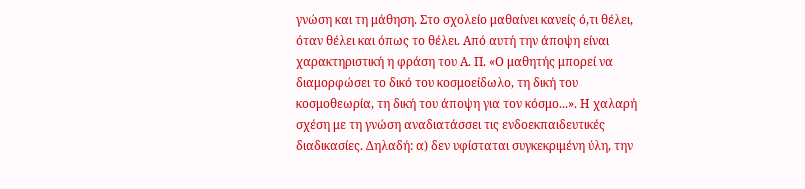γνώση και τη μάθηση. Στο σχολείο μαθαίνει κανείς ό,τι θέλει, όταν θέλει και όπως το θέλει. Από αυτή την άποψη είναι χαρακτηριστική η φράση του Α. Π. «Ο μαθητής μπορεί να διαμορφώσει το δικό του κοσμοείδωλο, τη δική του κοσμοθεωρία, τη δική του άποψη για τον κόσμο...». Η χαλαρή σχέση με τη γνώση αναδιατάσσει τις ενδοεκπαιδευτικές διαδικασίες. Δηλαδή: α) δεν υφίσταται συγκεκριμένη ύλη, την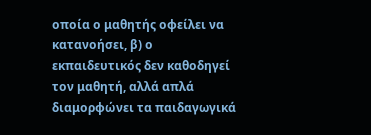οποία ο μαθητής οφείλει να κατανοήσει, β) ο εκπαιδευτικός δεν καθοδηγεί τον μαθητή, αλλά απλά διαμορφώνει τα παιδαγωγικά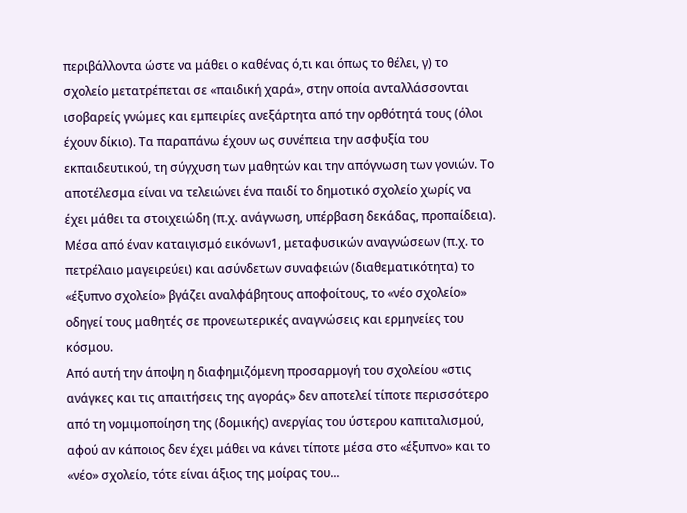περιβάλλοντα ώστε να μάθει ο καθένας ό,τι και όπως το θέλει, γ) το σχολείο μετατρέπεται σε «παιδική χαρά», στην οποία ανταλλάσσονται ισοβαρείς γνώμες και εμπειρίες ανεξάρτητα από την ορθότητά τους (όλοι έχουν δίκιο). Τα παραπάνω έχουν ως συνέπεια την ασφυξία του εκπαιδευτικού, τη σύγχυση των μαθητών και την απόγνωση των γονιών. Το αποτέλεσμα είναι να τελειώνει ένα παιδί το δημοτικό σχολείο χωρίς να έχει μάθει τα στοιχειώδη (π.χ. ανάγνωση, υπέρβαση δεκάδας, προπαίδεια). Μέσα από έναν καταιγισμό εικόνων1, μεταφυσικών αναγνώσεων (π.χ. το πετρέλαιο μαγειρεύει) και ασύνδετων συναφειών (διαθεματικότητα) το «έξυπνο σχολείο» βγάζει αναλφάβητους αποφοίτους, το «νέο σχολείο» οδηγεί τους μαθητές σε προνεωτερικές αναγνώσεις και ερμηνείες του κόσμου.
Από αυτή την άποψη η διαφημιζόμενη προσαρμογή του σχολείου «στις ανάγκες και τις απαιτήσεις της αγοράς» δεν αποτελεί τίποτε περισσότερο από τη νομιμοποίηση της (δομικής) ανεργίας του ύστερου καπιταλισμού, αφού αν κάποιος δεν έχει μάθει να κάνει τίποτε μέσα στο «έξυπνο» και το «νέο» σχολείο, τότε είναι άξιος της μοίρας του...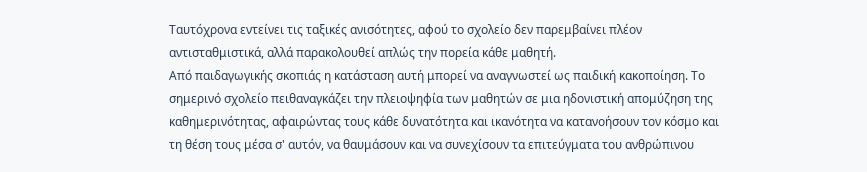Ταυτόχρονα εντείνει τις ταξικές ανισότητες, αφού το σχολείο δεν παρεμβαίνει πλέον αντισταθμιστικά, αλλά παρακολουθεί απλώς την πορεία κάθε μαθητή.
Από παιδαγωγικής σκοπιάς η κατάσταση αυτή μπορεί να αναγνωστεί ως παιδική κακοποίηση. Το σημερινό σχολείο πειθαναγκάζει την πλειοψηφία των μαθητών σε μια ηδονιστική απομύζηση της καθημερινότητας, αφαιρώντας τους κάθε δυνατότητα και ικανότητα να κατανοήσουν τον κόσμο και τη θέση τους μέσα σ' αυτόν, να θαυμάσουν και να συνεχίσουν τα επιτεύγματα του ανθρώπινου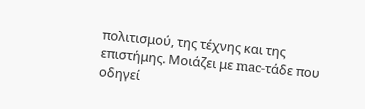πολιτισμού, της τέχνης και της επιστήμης. Μοιάζει με mac-τάδε που οδηγεί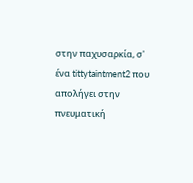στην παχυσαρκία, σ' ένα tittytaintment2 που απολήγει στην πνευματική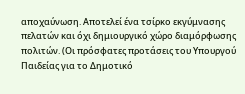αποχαύνωση. Αποτελεί ένα τσίρκο εκγύμνασης πελατών και όχι δημιουργικό χώρο διαμόρφωσης πολιτών. (Οι πρόσφατες προτάσεις του Υπουργού Παιδείας για το Δημοτικό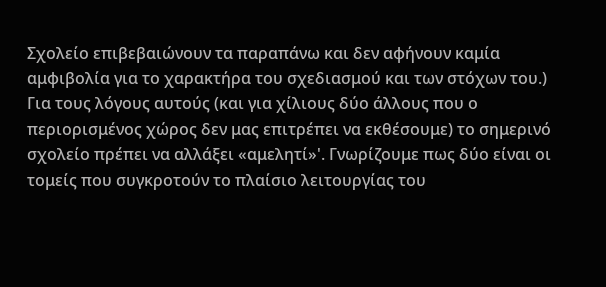Σχολείο επιβεβαιώνουν τα παραπάνω και δεν αφήνουν καμία αμφιβολία για το χαρακτήρα του σχεδιασμού και των στόχων του.)
Για τους λόγους αυτούς (και για χίλιους δύο άλλους που ο περιορισμένος χώρος δεν μας επιτρέπει να εκθέσουμε) το σημερινό σχολείο πρέπει να αλλάξει «αμελητί»'. Γνωρίζουμε πως δύο είναι οι τομείς που συγκροτούν το πλαίσιο λειτουργίας του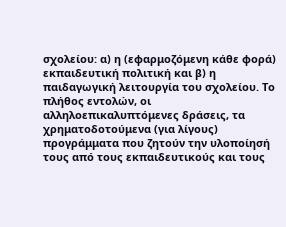σχολείου: α) η (εφαρμοζόμενη κάθε φορά) εκπαιδευτική πολιτική και β) η παιδαγωγική λειτουργία του σχολείου. Το πλήθος εντολών, οι αλληλοεπικαλυπτόμενες δράσεις, τα χρηματοδοτούμενα (για λίγους) προγράμματα που ζητούν την υλοποίησή τους από τους εκπαιδευτικούς και τους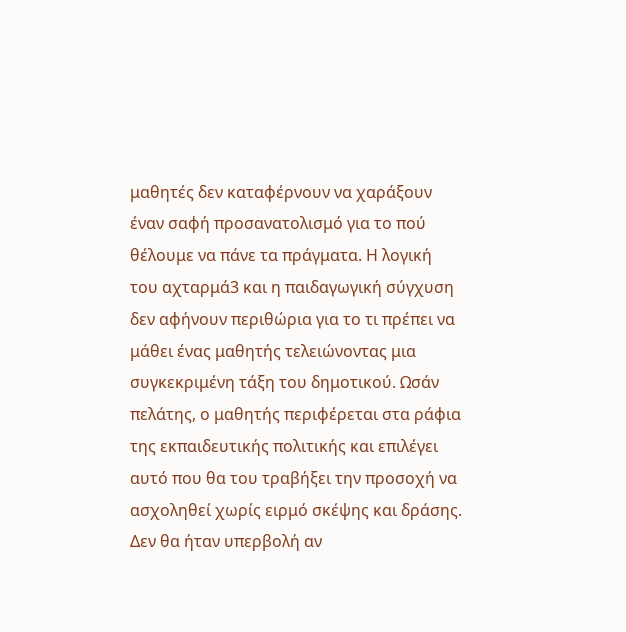μαθητές δεν καταφέρνουν να χαράξουν έναν σαφή προσανατολισμό για το πού θέλουμε να πάνε τα πράγματα. Η λογική του αχταρμά3 και η παιδαγωγική σύγχυση δεν αφήνουν περιθώρια για το τι πρέπει να μάθει ένας μαθητής τελειώνοντας μια συγκεκριμένη τάξη του δημοτικού. Ωσάν πελάτης, ο μαθητής περιφέρεται στα ράφια της εκπαιδευτικής πολιτικής και επιλέγει αυτό που θα του τραβήξει την προσοχή να ασχοληθεί χωρίς ειρμό σκέψης και δράσης. Δεν θα ήταν υπερβολή αν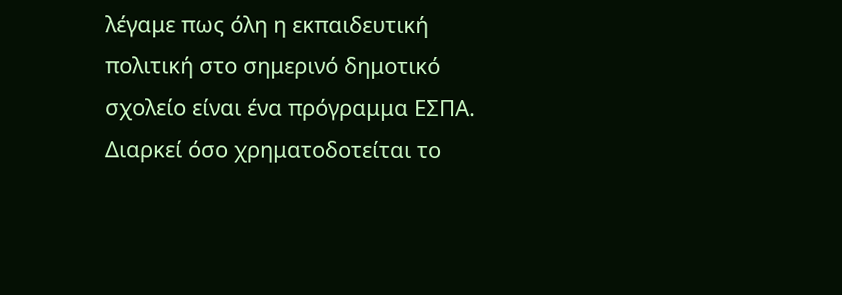λέγαμε πως όλη η εκπαιδευτική πολιτική στο σημερινό δημοτικό σχολείο είναι ένα πρόγραμμα ΕΣΠΑ. Διαρκεί όσο χρηματοδοτείται το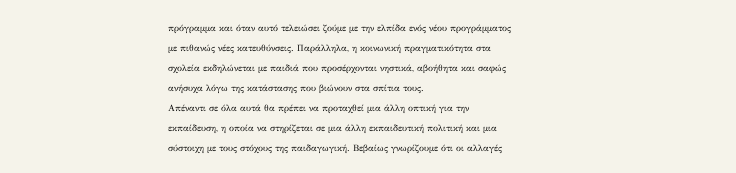πρόγραμμα και όταν αυτό τελειώσει ζούμε με την ελπίδα ενός νέου προγράμματος με πιθανώς νέες κατευθύνσεις. Παράλληλα, η κοινωνική πραγματικότητα στα σχολεία εκδηλώνεται με παιδιά που προσέρχονται νηστικά, αβοήθητα και σαφώς ανήσυχα λόγω της κατάστασης που βιώνουν στα σπίτια τους.
Απέναντι σε όλα αυτά θα πρέπει να προταχθεί μια άλλη οπτική για την εκπαίδευση, η οποία να στηρίζεται σε μια άλλη εκπαιδευτική πολιτική και μια σύστοιχη με τους στόχους της παιδαγωγική. Βεβαίως γνωρίζουμε ότι οι αλλαγές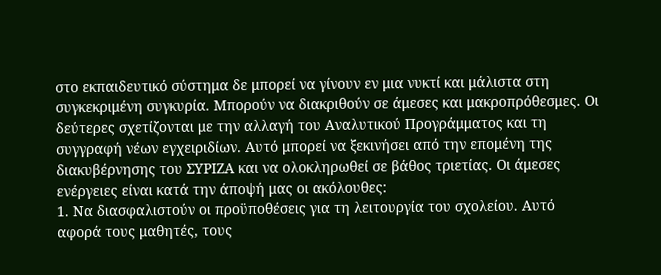στο εκπαιδευτικό σύστημα δε μπορεί να γίνουν εν μια νυκτί και μάλιστα στη συγκεκριμένη συγκυρία. Μπορούν να διακριθούν σε άμεσες και μακροπρόθεσμες. Οι δεύτερες σχετίζονται με την αλλαγή του Αναλυτικού Προγράμματος και τη συγγραφή νέων εγχειριδίων. Αυτό μπορεί να ξεκινήσει από την επομένη της διακυβέρνησης του ΣΥΡΙΖΑ και να ολοκληρωθεί σε βάθος τριετίας. Οι άμεσες ενέργειες είναι κατά την άποψή μας οι ακόλουθες:
1. Να διασφαλιστούν οι προϋποθέσεις για τη λειτουργία του σχολείου. Αυτό αφορά τους μαθητές, τους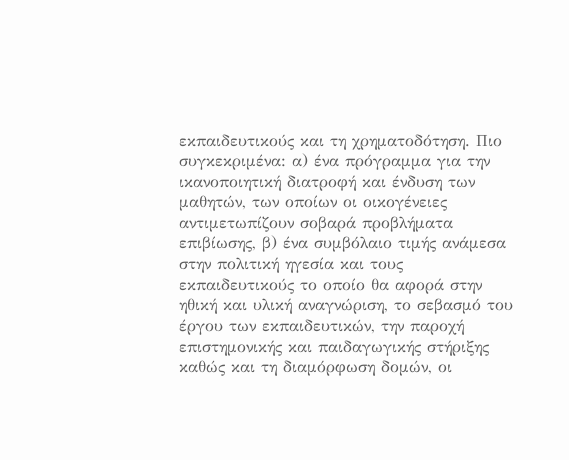εκπαιδευτικούς και τη χρηματοδότηση. Πιο συγκεκριμένα: α) ένα πρόγραμμα για την ικανοποιητική διατροφή και ένδυση των μαθητών, των οποίων οι οικογένειες αντιμετωπίζουν σοβαρά προβλήματα επιβίωσης, β) ένα συμβόλαιο τιμής ανάμεσα στην πολιτική ηγεσία και τους εκπαιδευτικούς το οποίο θα αφορά στην ηθική και υλική αναγνώριση, το σεβασμό του έργου των εκπαιδευτικών, την παροχή επιστημονικής και παιδαγωγικής στήριξης καθώς και τη διαμόρφωση δομών, οι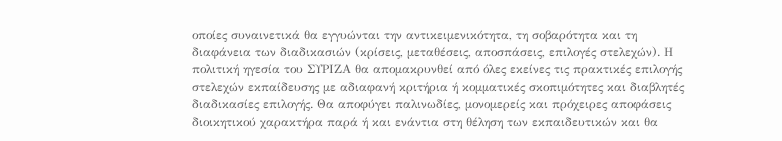οποίες συναινετικά θα εγγυώνται την αντικειμενικότητα, τη σοβαρότητα και τη διαφάνεια των διαδικασιών (κρίσεις, μεταθέσεις, αποσπάσεις, επιλογές στελεχών). Η πολιτική ηγεσία του ΣΥΡΙΖΑ θα απομακρυνθεί από όλες εκείνες τις πρακτικές επιλογής στελεχών εκπαίδευσης με αδιαφανή κριτήρια ή κομματικές σκοπιμότητες και διαβλητές διαδικασίες επιλογής. Θα αποφύγει παλινωδίες, μονομερείς και πρόχειρες αποφάσεις διοικητικού χαρακτήρα παρά ή και ενάντια στη θέληση των εκπαιδευτικών και θα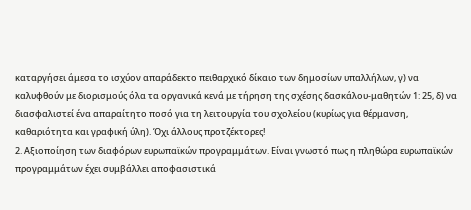καταργήσει άμεσα το ισχύον απαράδεκτο πειθαρχικό δίκαιο των δημοσίων υπαλλήλων, γ) να καλυφθούν με διορισμούς όλα τα οργανικά κενά με τήρηση της σχέσης δασκάλου-μαθητών 1: 25, δ) να διασφαλιστεί ένα απαραίτητο ποσό για τη λειτουργία του σχολείου (κυρίως για θέρμανση, καθαριότητα και γραφική ύλη). Όχι άλλους προτζέκτορες!
2. Αξιοποίηση των διαφόρων ευρωπαϊκών προγραμμάτων. Είναι γνωστό πως η πληθώρα ευρωπαϊκών προγραμμάτων έχει συμβάλλει αποφασιστικά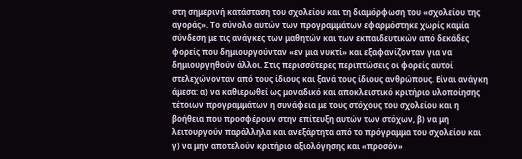στη σημερινή κατάσταση του σχολείου και τη διαμόρφωση του «σχολείου της αγοράς». Το σύνολο αυτών των προγραμμάτων εφαρμόστηκε χωρίς καμία σύνδεση με τις ανάγκες των μαθητών και των εκπαιδευτικών από δεκάδες φορείς που δημιουργούνταν «εν μια νυκτί» και εξαφανίζονταν για να δημιουργηθούν άλλοι. Στις περισσότερες περιπτώσεις οι φορείς αυτοί στελεχώνονταν από τους ίδιους και ξανά τους ίδιους ανθρώπους. Είναι ανάγκη άμεσα: α) να καθιερωθεί ως μοναδικό και αποκλειστικό κριτήριο υλοποίησης τέτοιων προγραμμάτων η συνάφεια με τους στόχους του σχολείου και η βοήθεια που προσφέρουν στην επίτευξη αυτών των στόχων, β) να μη λειτουργούν παράλληλα και ανεξάρτητα από το πρόγραμμα του σχολείου και γ) να μην αποτελούν κριτήριο αξιολόγησης και «προσόν»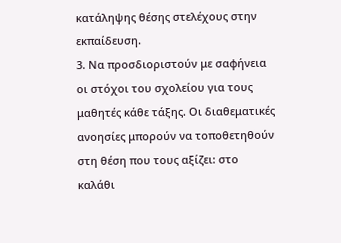κατάληψης θέσης στελέχους στην εκπαίδευση.
3. Να προσδιοριστούν με σαφήνεια οι στόχοι του σχολείου για τους μαθητές κάθε τάξης. Οι διαθεματικές ανοησίες μπορούν να τοποθετηθούν στη θέση που τους αξίζει: στο καλάθι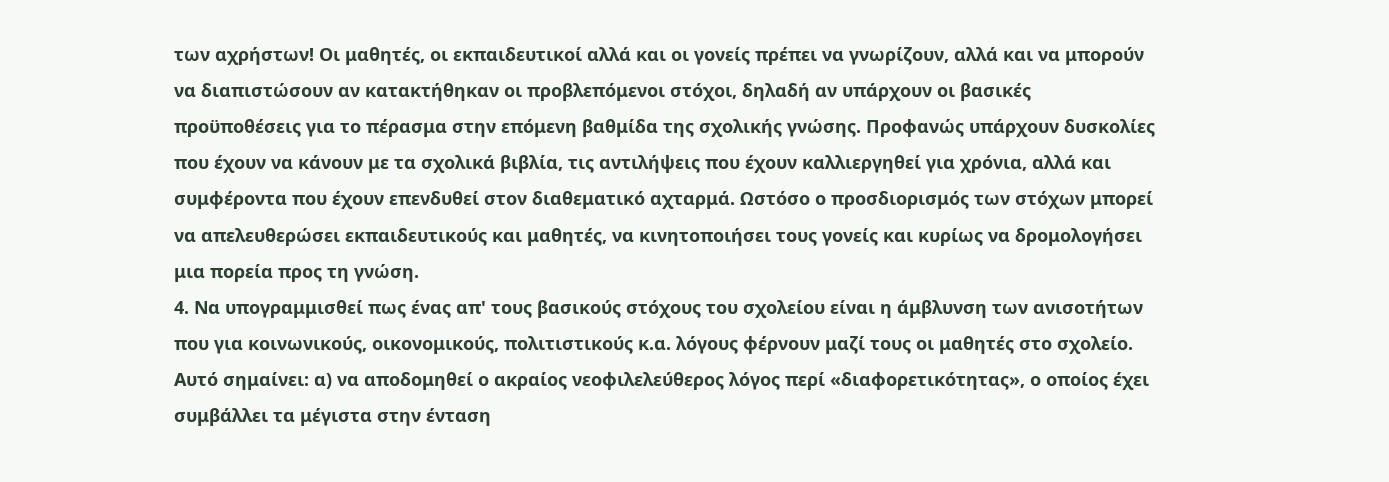των αχρήστων! Οι μαθητές, οι εκπαιδευτικοί αλλά και οι γονείς πρέπει να γνωρίζουν, αλλά και να μπορούν να διαπιστώσουν αν κατακτήθηκαν οι προβλεπόμενοι στόχοι, δηλαδή αν υπάρχουν οι βασικές προϋποθέσεις για το πέρασμα στην επόμενη βαθμίδα της σχολικής γνώσης. Προφανώς υπάρχουν δυσκολίες που έχουν να κάνουν με τα σχολικά βιβλία, τις αντιλήψεις που έχουν καλλιεργηθεί για χρόνια, αλλά και συμφέροντα που έχουν επενδυθεί στον διαθεματικό αχταρμά. Ωστόσο ο προσδιορισμός των στόχων μπορεί να απελευθερώσει εκπαιδευτικούς και μαθητές, να κινητοποιήσει τους γονείς και κυρίως να δρομολογήσει μια πορεία προς τη γνώση.
4. Να υπογραμμισθεί πως ένας απ' τους βασικούς στόχους του σχολείου είναι η άμβλυνση των ανισοτήτων που για κοινωνικούς, οικονομικούς, πολιτιστικούς κ.α. λόγους φέρνουν μαζί τους οι μαθητές στο σχολείο. Αυτό σημαίνει: α) να αποδομηθεί ο ακραίος νεοφιλελεύθερος λόγος περί «διαφορετικότητας», ο οποίος έχει συμβάλλει τα μέγιστα στην ένταση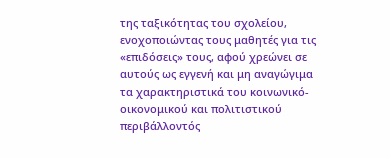της ταξικότητας του σχολείου, ενοχοποιώντας τους μαθητές για τις «επιδόσεις» τους, αφού χρεώνει σε αυτούς ως εγγενή και μη αναγώγιμα τα χαρακτηριστικά του κοινωνικό-οικονομικού και πολιτιστικού περιβάλλοντός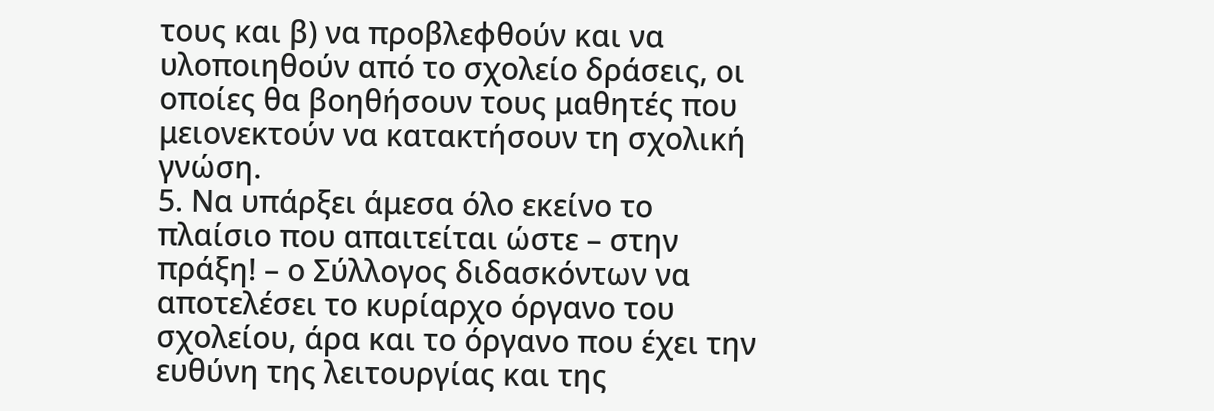τους και β) να προβλεφθούν και να υλοποιηθούν από το σχολείο δράσεις, οι οποίες θα βοηθήσουν τους μαθητές που μειονεκτούν να κατακτήσουν τη σχολική γνώση.
5. Να υπάρξει άμεσα όλο εκείνο το πλαίσιο που απαιτείται ώστε – στην πράξη! – ο Σύλλογος διδασκόντων να αποτελέσει το κυρίαρχο όργανο του σχολείου, άρα και το όργανο που έχει την ευθύνη της λειτουργίας και της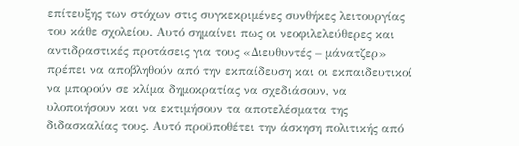επίτευξης των στόχων στις συγκεκριμένες συνθήκες λειτουργίας του κάθε σχολείου. Αυτό σημαίνει πως οι νεοφιλελεύθερες και αντιδραστικές προτάσεις για τους «Διευθυντές – μάνατζερ» πρέπει να αποβληθούν από την εκπαίδευση και οι εκπαιδευτικοί να μπορούν σε κλίμα δημοκρατίας να σχεδιάσουν, να υλοποιήσουν και να εκτιμήσουν τα αποτελέσματα της διδασκαλίας τους. Αυτό προϋποθέτει την άσκηση πολιτικής από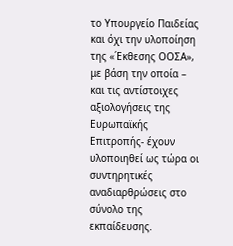το Υπουργείο Παιδείας και όχι την υλοποίηση της «΄Εκθεσης ΟΟΣΑ», με βάση την οποία – και τις αντίστοιχες αξιολογήσεις της Ευρωπαϊκής Επιτροπής- έχουν υλοποιηθεί ως τώρα οι συντηρητικές αναδιαρθρώσεις στο σύνολο της εκπαίδευσης.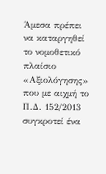Άμεσα πρέπει να καταργηθεί το νομοθετικό πλαίσιο «Αξιολόγησης» που με αιχμή το Π.Δ. 152/2013 συγκροτεί ένα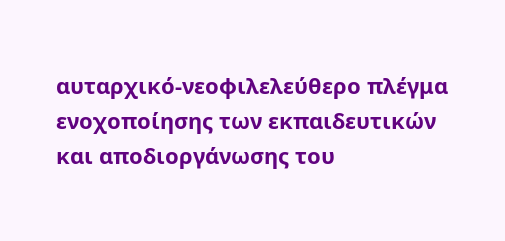αυταρχικό-νεοφιλελεύθερο πλέγμα ενοχοποίησης των εκπαιδευτικών και αποδιοργάνωσης του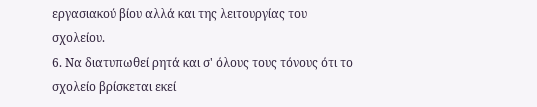εργασιακού βίου αλλά και της λειτουργίας του σχολείου.
6. Να διατυπωθεί ρητά και σ' όλους τους τόνους ότι το σχολείο βρίσκεται εκεί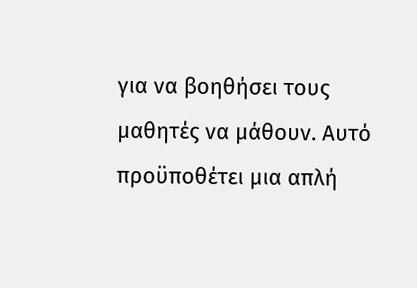για να βοηθήσει τους μαθητές να μάθουν. Αυτό προϋποθέτει μια απλή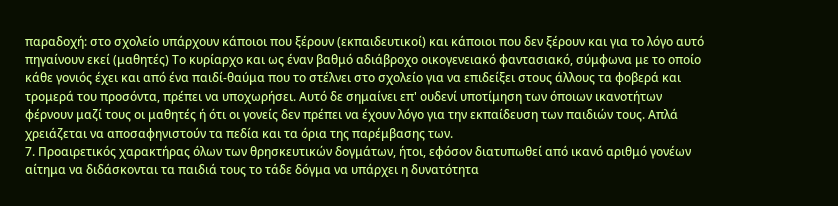παραδοχή: στο σχολείο υπάρχουν κάποιοι που ξέρουν (εκπαιδευτικοί) και κάποιοι που δεν ξέρουν και για το λόγο αυτό πηγαίνουν εκεί (μαθητές) Το κυρίαρχο και ως έναν βαθμό αδιάβροχο οικογενειακό φαντασιακό, σύμφωνα με το οποίο κάθε γονιός έχει και από ένα παιδί-θαύμα που το στέλνει στο σχολείο για να επιδείξει στους άλλους τα φοβερά και τρομερά του προσόντα, πρέπει να υποχωρήσει. Αυτό δε σημαίνει επ' ουδενί υποτίμηση των όποιων ικανοτήτων φέρνουν μαζί τους οι μαθητές ή ότι οι γονείς δεν πρέπει να έχουν λόγο για την εκπαίδευση των παιδιών τους. Απλά χρειάζεται να αποσαφηνιστούν τα πεδία και τα όρια της παρέμβασης των.
7. Προαιρετικός χαρακτήρας όλων των θρησκευτικών δογμάτων, ήτοι, εφόσον διατυπωθεί από ικανό αριθμό γονέων αίτημα να διδάσκονται τα παιδιά τους το τάδε δόγμα να υπάρχει η δυνατότητα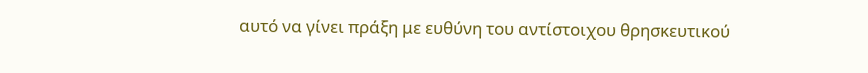αυτό να γίνει πράξη με ευθύνη του αντίστοιχου θρησκευτικού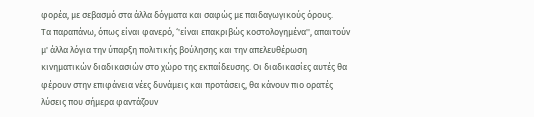φορέα, με σεβασμό στα άλλα δόγματα και σαφώς με παιδαγωγικούς όρους.
Τα παραπάνω, όπως είναι φανερό, ‘'είναι επακριβώς κοστολογημένα'', απαιτούν μ' άλλα λόγια την ύπαρξη πολιτικής βούλησης και την απελευθέρωση κινηματικών διαδικασιών στο χώρο της εκπαίδευσης. Οι διαδικασίες αυτές θα φέρουν στην επιφάνεια νέες δυνάμεις και προτάσεις, θα κάνουν πιο ορατές λύσεις που σήμερα φαντάζουν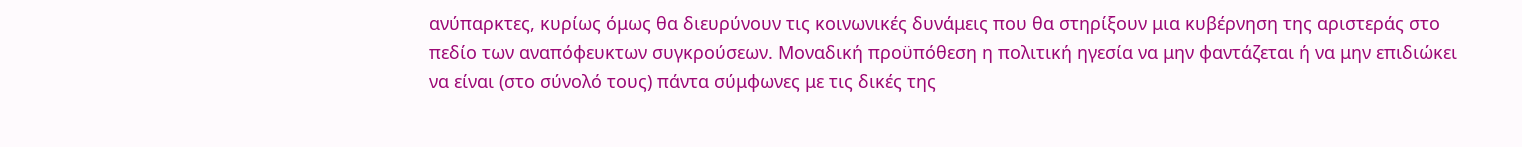ανύπαρκτες, κυρίως όμως θα διευρύνουν τις κοινωνικές δυνάμεις που θα στηρίξουν μια κυβέρνηση της αριστεράς στο πεδίο των αναπόφευκτων συγκρούσεων. Μοναδική προϋπόθεση η πολιτική ηγεσία να μην φαντάζεται ή να μην επιδιώκει να είναι (στο σύνολό τους) πάντα σύμφωνες με τις δικές της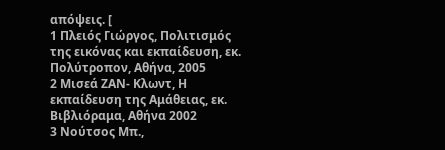απόψεις. [
1 Πλειός Γιώργος, Πολιτισμός της εικόνας και εκπαίδευση, εκ. Πολύτροπον, Αθήνα, 2005
2 Μισεά ΖΑΝ- Κλωντ, Η εκπαίδευση της Αμάθειας, εκ. Βιβλιόραμα, Αθήνα 2002
3 Νούτσος Μπ.,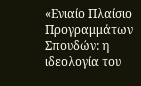«Ενιαίο Πλαίσιο Προγραμμάτων Σπουδών: η ιδεολογία του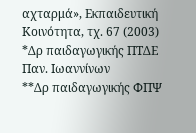αχταρμά», Εκπαιδευτική Κοινότητα, τχ. 67 (2003)
*Δρ παιδαγωγικής ΠΤΔΕ Παν. Ιωαννίνων
**Δρ παιδαγωγικής ΦΠΨ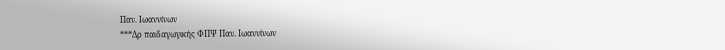Παν. Ιωαννίνων
***Δρ παιδαγωγικής ΦΠΨ Παν. Ιωαννίνων